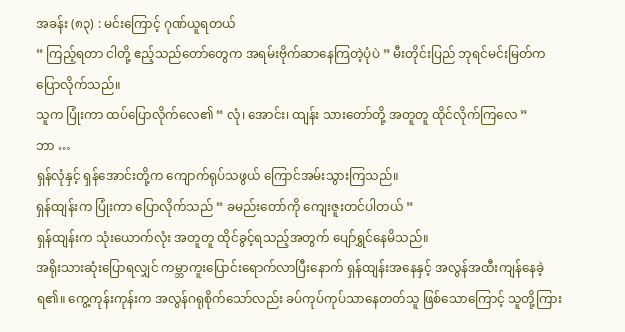အခန်း (၈၃) : မင်းကြောင့် ဂုဏ်ယူရတယ်
“ ကြည့်ရတာ ငါတို့ ဧည့်သည်တော်တွေက အရမ်းဗိုက်ဆာနေကြတဲ့ပုံပဲ ” မီးတိုင်းပြည် ဘုရင်မင်းမြတ်က ပြောလိုက်သည်။
သူက ပြုံးကာ ထပ်ပြောလိုက်လေ၏ “ လုံ၊ အောင်း၊ ထျန်း သားတော်တို့ အတူတူ ထိုင်လိုက်ကြလေ ”
ဘာ …
ရှန်လုံနှင့် ရှန်အောင်းတို့က ကျောက်ရုပ်သဖွယ် ကြောင်အမ်းသွားကြသည်။
ရှန်ထျန်းက ပြုံးကာ ပြောလိုက်သည် “ ခမည်းတော်ကို ကျေးဇူးတင်ပါတယ် ”
ရှန်ထျန်းက သုံးယောက်လုံး အတူတူ ထိုင်ခွင့်ရသည့်အတွက် ပျော်ရွှင်နေမိသည်။
အရိုးသားဆုံးပြောရလျှင် ကမ္ဘာကူးပြောင်းရောက်လာပြီးနောက် ရှန်ထျန်းအနေနှင့် အလွန်အထီးကျန်နေခဲ့ရ၏။ ကွေ့ကုန်းကုန်းက အလွန်ဂရုစိုက်သော်လည်း ခပ်ကုပ်ကုပ်သာနေတတ်သူ ဖြစ်သောကြောင့် သူတို့ကြား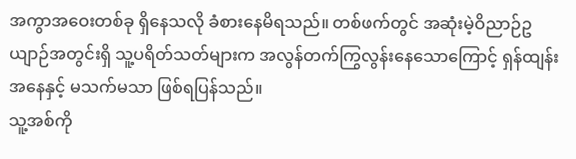အကွာအဝေးတစ်ခု ရှိနေသလို ခံစားနေမိရသည်။ တစ်ဖက်တွင် အဆုံးမဲ့ဝိညာဉ်ဥယျာဉ်အတွင်းရှိ သူ့ပရိတ်သတ်များက အလွန်တက်ကြွလွန်းနေသောကြောင့် ရှန်ထျန်းအနေနှင့် မသက်မသာ ဖြစ်ရပြန်သည်။
သူ့အစ်ကို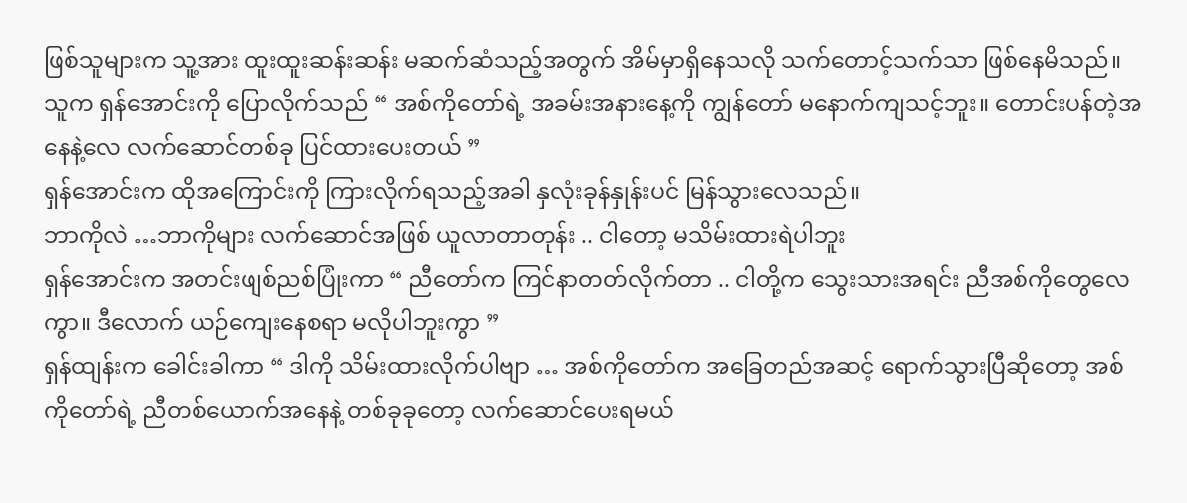ဖြစ်သူများက သူ့အား ထူးထူးဆန်းဆန်း မဆက်ဆံသည့်အတွက် အိမ်မှာရှိနေသလို သက်တောင့်သက်သာ ဖြစ်နေမိသည်။
သူက ရှန်အောင်းကို ပြောလိုက်သည် “ အစ်ကိုတော်ရဲ့ အခမ်းအနားနေ့ကို ကျွန်တော် မနောက်ကျသင့်ဘူး။ တောင်းပန်တဲ့အနေနဲ့လေ လက်ဆောင်တစ်ခု ပြင်ထားပေးတယ် ”
ရှန်အောင်းက ထိုအကြောင်းကို ကြားလိုက်ရသည့်အခါ နှလုံးခုန်နှုန်းပင် မြန်သွားလေသည်။
ဘာကိုလဲ …ဘာကိုများ လက်ဆောင်အဖြစ် ယူလာတာတုန်း .. ငါတော့ မသိမ်းထားရဲပါဘူး
ရှန်အောင်းက အတင်းဖျစ်ညစ်ပြုံးကာ “ ညီတော်က ကြင်နာတတ်လိုက်တာ .. ငါတို့က သွေးသားအရင်း ညီအစ်ကိုတွေလေကွာ။ ဒီလောက် ယဉ်ကျေးနေစရာ မလိုပါဘူးကွာ ”
ရှန်ထျန်းက ခေါင်းခါကာ “ ဒါကို သိမ်းထားလိုက်ပါဗျာ … အစ်ကိုတော်က အခြေတည်အဆင့် ရောက်သွားပြီဆိုတော့ အစ်ကိုတော်ရဲ့ ညီတစ်ယောက်အနေနဲ့ တစ်ခုခုတော့ လက်ဆောင်ပေးရမယ်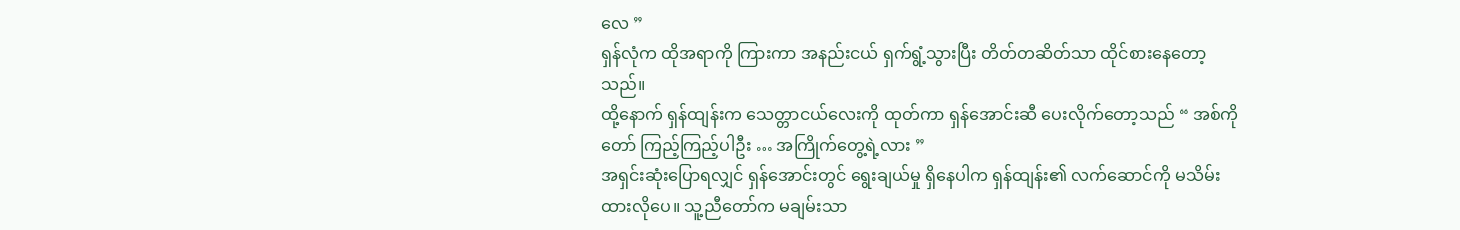လေ ”
ရှန်လုံက ထိုအရာကို ကြားကာ အနည်းငယ် ရှက်ရွံ့သွားပြီး တိတ်တဆိတ်သာ ထိုင်စားနေတော့သည်။
ထို့နောက် ရှန်ထျန်းက သေတ္တာငယ်လေးကို ထုတ်ကာ ရှန်အောင်းဆီ ပေးလိုက်တော့သည် “ အစ်ကိုတော် ကြည့်ကြည့်ပါဦး … အကြိုက်တွေ့ရဲ့လား ”
အရှင်းဆုံးပြောရလျှင် ရှန်အောင်းတွင် ရွေးချယ်မှု ရှိနေပါက ရှန်ထျန်း၏ လက်ဆောင်ကို မသိမ်းထားလိုပေ။ သူ့ညီတော်က မချမ်းသာ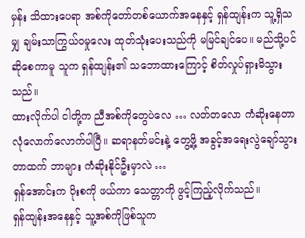မှန်း သိထားပေရာ အစ်ကိုတော်တစ်ယောက်အနေနှင့် ရှန်ထျန်းက သူ့ရှိသမျှ ချမ်းသာကြွယ်ဝမှုလေး ထုတ်သုံးပေးသည်ကို မမြင်ချင်ပေ။ မည်သို့ပင်ဆိုစေကာမူ သူက ရှန်ထျန်း၏ သဘောထားကြောင့် စိတ်လှုပ်ရှားမိသွားသည်။
ထားလိုက်ပါ ငါတို့က ညီအစ်ကိုတွေပဲလေ … လတ်တလော ကံဆိုးနေတာ လုံလောက်လောက်ပါပြီ။ ဆရာနတ်မင်းနဲ့ တွေ့ဖို့ အခွင့်အရေးလွဲချော်သွားတာထက် ဘာများ ကံဆိုးနိုင်ဦးမှာလဲ …
ရှန်အောင်းက ပိုးစကို ဖယ်ကာ သေတ္တာကို ဖွင့်ကြည့်လိုက်သည်။
ရှန်ထျန်းအနေနှင့် သူ့အစ်ကိုဖြစ်သူက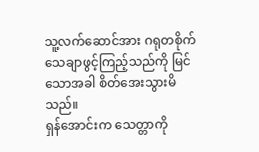သူ့လက်ဆောင်အား ဂရုတစိုက် သေချာဖွင့်ကြည့်သည်ကို မြင်သောအခါ စိတ်အေးသွားမိသည်။
ရှန်အောင်းက သေတ္တာကို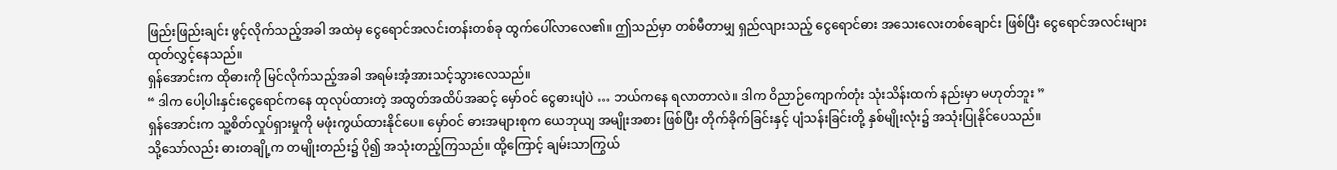ဖြည်းဖြည်းချင်း ဖွင့်လိုက်သည့်အခါ အထဲမှ ငွေရောင်အလင်းတန်းတစ်ခု ထွက်ပေါ်လာလေ၏။ ဤသည်မှာ တစ်မီတာမျှ ရှည်လျားသည့် ငွေရောင်ဓား အသေးလေးတစ်ချောင်း ဖြစ်ပြီး ငွေရောင်အလင်းများ ထုတ်လွှင့်နေသည်။
ရှန်အောင်းက ထိုဓားကို မြင်လိုက်သည့်အခါ အရမ်းအံ့အားသင့်သွားလေသည်။
“ ဒါက ပေါ့ပါးနှင်းငွေရောင်ကနေ ထုလုပ်ထားတဲ့ အထွတ်အထိပ်အဆင့် မှော်ဝင် ငွေဓားပျံပဲ … ဘယ်ကနေ ရလာတာလဲ။ ဒါက ဝိညာဉ်ကျောက်တုံး သုံးသိန်းထက် နည်းမှာ မဟုတ်ဘူး ”
ရှန်အောင်းက သူ့စိတ်လှုပ်ရှားမှုကို မဖုံးကွယ်ထားနိုင်ပေ။ မှော်ဝင် ဓားအများစုက ယေဘုယျ အမျိုးအစား ဖြစ်ပြီး တိုက်ခိုက်ခြင်းနှင့် ပျံသန်းခြင်းတို့ နှစ်မျိုးလုံး၌ အသုံးပြုနိုင်ပေသည်။
သို့သော်လည်း ဓားတချို့က တမျိုးတည်း၌ ပို၍ အသုံးတည့်ကြသည်။ ထို့ကြောင့် ချမ်းသာကြွယ်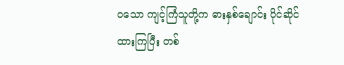ဝသော ကျင့်ကြံသူတို့က ဓားနှစ်ချောင်း ပိုင်ဆိုင်ထားကြပြီး တစ်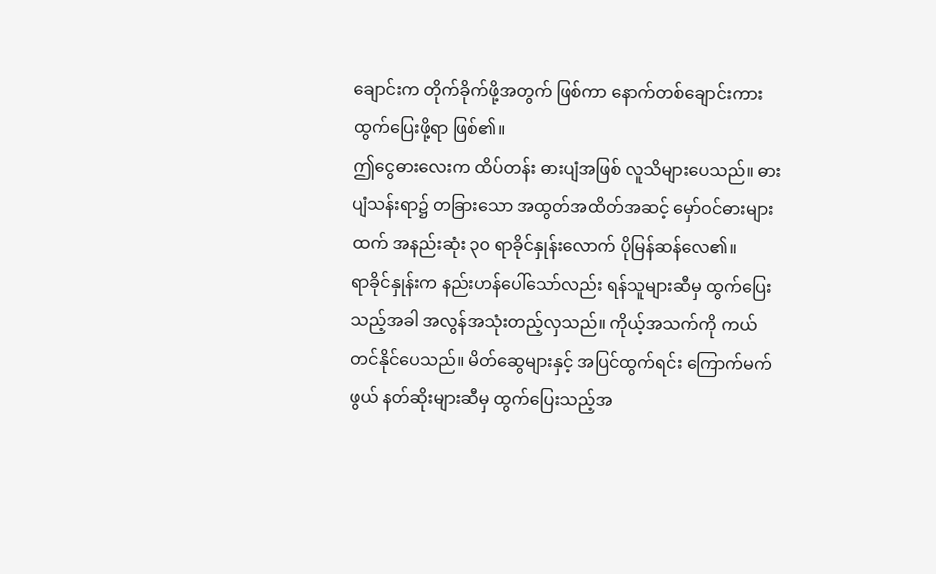ချောင်းက တိုက်ခိုက်ဖို့အတွက် ဖြစ်ကာ နောက်တစ်ချောင်းကား ထွက်ပြေးဖို့ရာ ဖြစ်၏။
ဤငွေဓားလေးက ထိပ်တန်း ဓားပျံအဖြစ် လူသိများပေသည်။ ဓားပျံသန်းရာ၌ တခြားသော အထွတ်အထိတ်အဆင့် မှော်ဝင်ဓားများထက် အနည်းဆုံး ၃၀ ရာခိုင်နှုန်းလောက် ပိုမြန်ဆန်လေ၏။
ရာခိုင်နှုန်းက နည်းဟန်ပေါ်သော်လည်း ရန်သူများဆီမှ ထွက်ပြေးသည့်အခါ အလွန်အသုံးတည့်လှသည်။ ကိုယ့်အသက်ကို ကယ်တင်နိုင်ပေသည်။ မိတ်ဆွေများနှင့် အပြင်ထွက်ရင်း ကြောက်မက်ဖွယ် နတ်ဆိုးများဆီမှ ထွက်ပြေးသည့်အ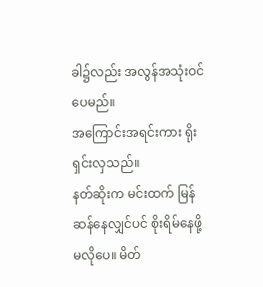ခါ၌လည်း အလွန်အသုံးဝင်ပေမည်။
အကြောင်းအရင်းကား ရိုးရှင်းလှသည်။
နတ်ဆိုးက မင်းထက် မြန်ဆန်နေလျှင်ပင် စိုးရိမ်နေဖို့ မလိုပေ။ မိတ်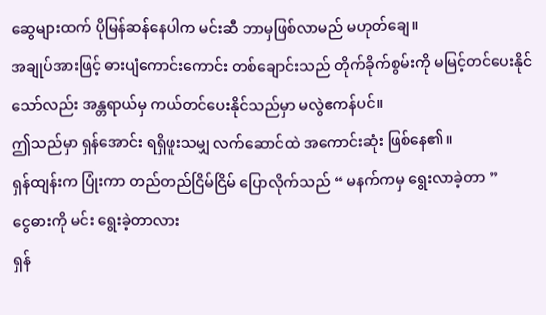ဆွေများထက် ပိုမြန်ဆန်နေပါက မင်းဆီ ဘာမှဖြစ်လာမည် မဟုတ်ချေ။
အချုပ်အားဖြင့် ဓားပျံကောင်းကောင်း တစ်ချောင်းသည် တိုက်ခိုက်စွမ်းကို မမြင့်တင်ပေးနိုင်သော်လည်း အန္တရာယ်မှ ကယ်တင်ပေးနိုင်သည်မှာ မလွဲဧကန်ပင်။
ဤသည်မှာ ရှန်အောင်း ရရှိဖူးသမျှ လက်ဆောင်ထဲ အကောင်းဆုံး ဖြစ်နေ၏။
ရှန်ထျန်းက ပြုံးကာ တည်တည်ငြိမ်ငြိမ် ပြောလိုက်သည် “ မနက်ကမှ ရွေးလာခဲ့တာ ”
ငွေဓားကို မင်း ရွေးခဲ့တာလား
ရှန်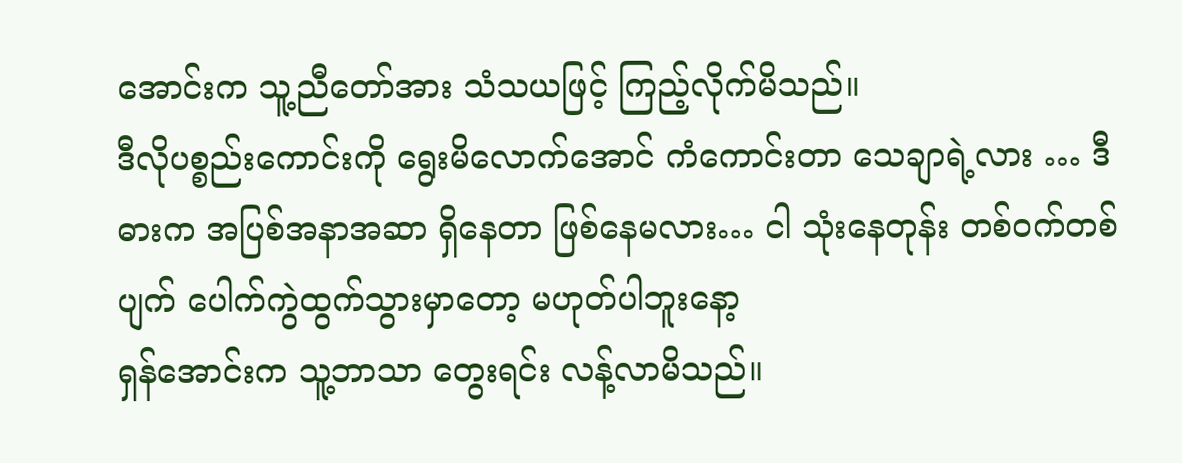အောင်းက သူ့ညီတော်အား သံသယဖြင့် ကြည့်လိုက်မိသည်။
ဒီလိုပစ္စည်းကောင်းကို ရွေးမိလောက်အောင် ကံကောင်းတာ သေချာရဲ့လား … ဒီဓားက အပြစ်အနာအဆာ ရှိနေတာ ဖြစ်နေမလား… ငါ သုံးနေတုန်း တစ်ဝက်တစ်ပျက် ပေါက်ကွဲထွက်သွားမှာတော့ မဟုတ်ပါဘူးနော့
ရှန်အောင်းက သူ့ဘာသာ တွေးရင်း လန့်လာမိသည်။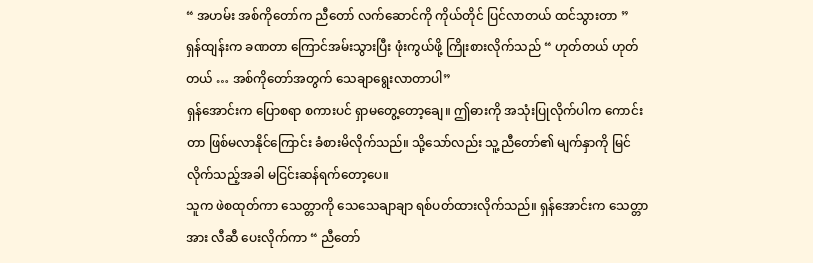“ အဟမ်း အစ်ကိုတော်က ညီတော် လက်ဆောင်ကို ကိုယ်တိုင် ပြင်လာတယ် ထင်သွားတာ ”
ရှန်ထျန်းက ခဏတာ ကြောင်အမ်းသွားပြီး ဖုံးကွယ်ဖို့ ကြိုးစားလိုက်သည် “ ဟုတ်တယ် ဟုတ်တယ် … အစ်ကိုတော်အတွက် သေချာရွေးလာတာပါ”
ရှန်အောင်းက ပြောစရာ စကားပင် ရှာမတွေ့တော့ချေ။ ဤဓားကို အသုံးပြုလိုက်ပါက ကောင်းတာ ဖြစ်မလာနိုင်ကြောင်း ခံစားမိလိုက်သည်။ သို့သော်လည်း သူ့ညီတော်၏ မျက်နှာကို မြင်လိုက်သည့်အခါ မငြင်းဆန်ရက်တော့ပေ။
သူက ဖဲစထုတ်ကာ သေတ္တာကို သေသေချာချာ ရစ်ပတ်ထားလိုက်သည်။ ရှန်အောင်းက သေတ္တာအား လီဆီ ပေးလိုက်ကာ “ ညီတော်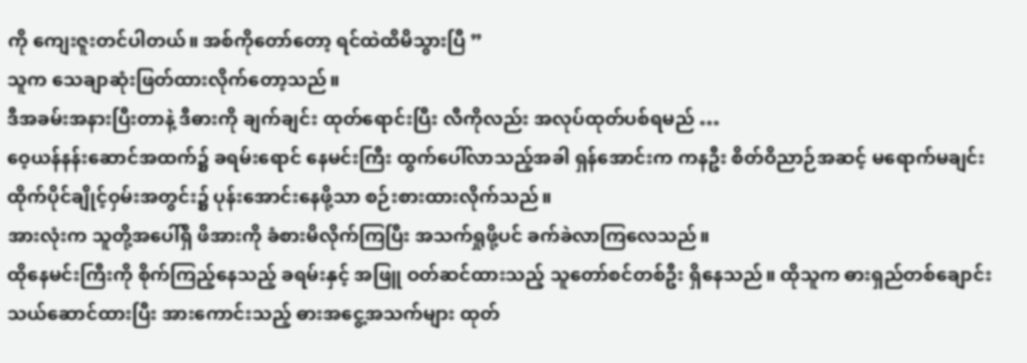ကို ကျေးဇူးတင်ပါတယ်။ အစ်ကိုတော်တော့ ရင်ထဲထိမိသွားပြီ ”
သူက သေချာဆုံးဖြတ်ထားလိုက်တော့သည်။
ဒီအခမ်းအနားပြီးတာနဲ့ ဒီဓားကို ချက်ချင်း ထုတ်ရောင်းပြီး လီကိုလည်း အလုပ်ထုတ်ပစ်ရမည် …
ဝေ့ယန်နန်းဆောင်အထက်၌ ခရမ်းရောင် နေမင်းကြီး ထွက်ပေါ်လာသည့်အခါ ရှန်အောင်းက ကနဦး စိတ်ဝိညာဉ်အဆင့် မရောက်မချင်း ထိုက်ပိုင်ချိုင့်ဝှမ်းအတွင်း၌ ပုန်းအောင်းနေဖို့သာ စဉ်းစားထားလိုက်သည်။
အားလုံးက သူတို့အပေါ်ရှိ ဖိအားကို ခံစားမိလိုက်ကြပြီး အသက်ရှုဖို့ပင် ခက်ခဲလာကြလေသည်။
ထိုနေမင်းကြီးကို စိုက်ကြည့်နေသည့် ခရမ်းနှင့် အဖြူ ဝတ်ဆင်ထားသည့် သူတော်စင်တစ်ဦး ရှိနေသည်။ ထိုသူက ဓားရှည်တစ်ချောင်း သယ်ဆောင်ထားပြီး အားကောင်းသည့် ဓားအငွေ့အသက်များ ထုတ်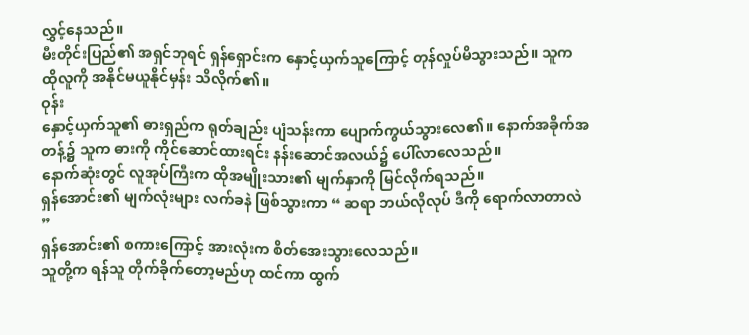လွှင့်နေသည်။
မီးတိုင်းပြည်၏ အရှင်ဘုရင် ရှန်ရှောင်းက နှောင့်ယှက်သူကြောင့် တုန်လှုပ်မိသွားသည်။ သူက ထိုလူကို အနိုင်မယူနိုင်မှန်း သိလိုက်၏။
ဝုန်း
နှောင့်ယှက်သူ၏ ဓားရှည်က ရုတ်ချည်း ပျံသန်းကာ ပျောက်ကွယ်သွားလေ၏။ နောက်အခိုက်အတန့်၌ သူက ဓားကို ကိုင်ဆောင်ထားရင်း နန်းဆောင်အလယ်၌ ပေါ်လာလေသည်။
နောက်ဆုံးတွင် လူအုပ်ကြီးက ထိုအမျိုးသား၏ မျက်နှာကို မြင်လိုက်ရသည်။
ရှန်အောင်း၏ မျက်လုံးများ လက်ခနဲ ဖြစ်သွားကာ “ ဆရာ ဘယ်လိုလုပ် ဒီကို ရောက်လာတာလဲ ”
ရှန်အောင်း၏ စကားကြောင့် အားလုံးက စိတ်အေးသွားလေသည်။
သူတို့က ရန်သူ တိုက်ခိုက်တော့မည်ဟု ထင်ကာ ထွက်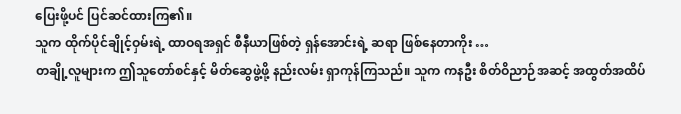ပြေးဖို့ပင် ပြင်ဆင်ထားကြ၏။
သူက ထိုက်ပိုင်ချိုင့်ဝှမ်းရဲ့ ထာဝရအရှင် စီနီယာဖြစ်တဲ့ ရှန်အောင်းရဲ့ ဆရာ ဖြစ်နေတာကိုး …
တချို့လူများက ဤသူတော်စင်နှင့် မိတ်ဆွေဖွဲ့ဖို့ နည်းလမ်း ရှာကုန်ကြသည်။ သူက ကနဦး စိတ်ဝိညာဉ်အဆင့် အထွတ်အထိပ်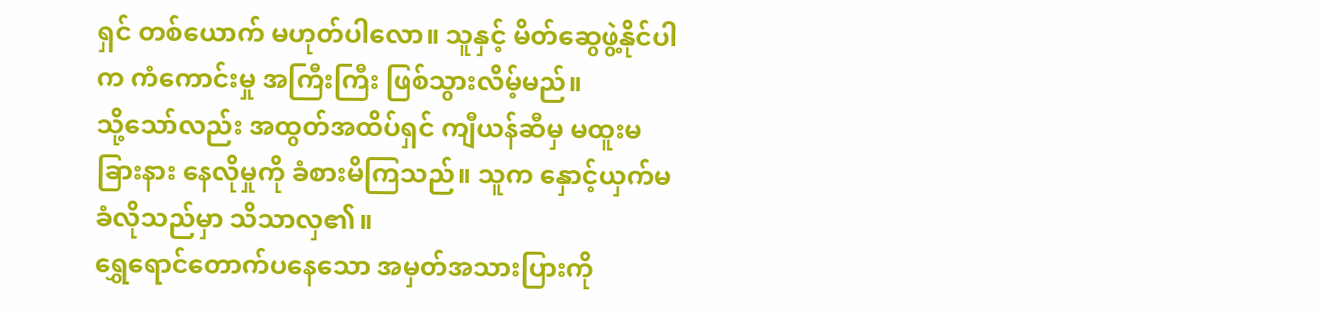ရှင် တစ်ယောက် မဟုတ်ပါလော။ သူနှင့် မိတ်ဆွေဖွဲ့နိုင်ပါက ကံကောင်းမှု အကြီးကြီး ဖြစ်သွားလိမ့်မည်။
သို့သော်လည်း အထွတ်အထိပ်ရှင် ကျီယန်ဆီမှ မထူးမခြားနား နေလိုမှုကို ခံစားမိကြသည်။ သူက နှောင့်ယှက်မခံလိုသည်မှာ သိသာလှ၏။
ရွှေရောင်တောက်ပနေသော အမှတ်အသားပြားကို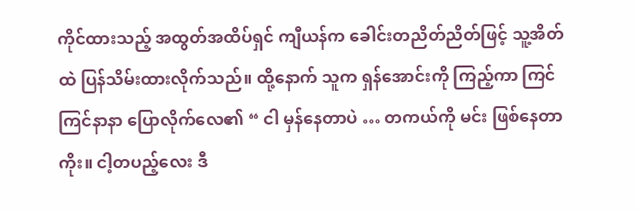ကိုင်ထားသည့် အထွတ်အထိပ်ရှင် ကျီယန်က ခေါင်းတညိတ်ညိတ်ဖြင့် သူ့အိတ်ထဲ ပြန်သိမ်းထားလိုက်သည်။ ထို့နောက် သူက ရှန်အောင်းကို ကြည့်ကာ ကြင်ကြင်နာနာ ပြောလိုက်လေ၏ “ ငါ မှန်နေတာပဲ … တကယ်ကို မင်း ဖြစ်နေတာကိုး။ ငါ့တပည့်လေး ဒီ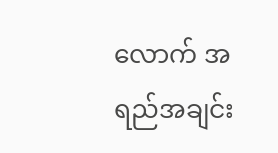လောက် အရည်အချင်း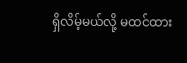ရှိလိမ့်မယ်လို့ မထင်ထား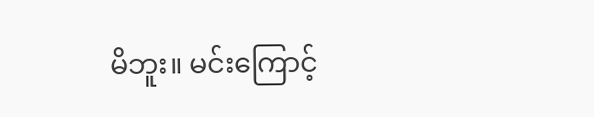မိဘူး။ မင်းကြောင့်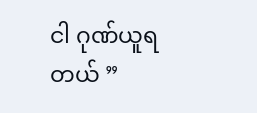ငါ ဂုဏ်ယူရတယ် ”